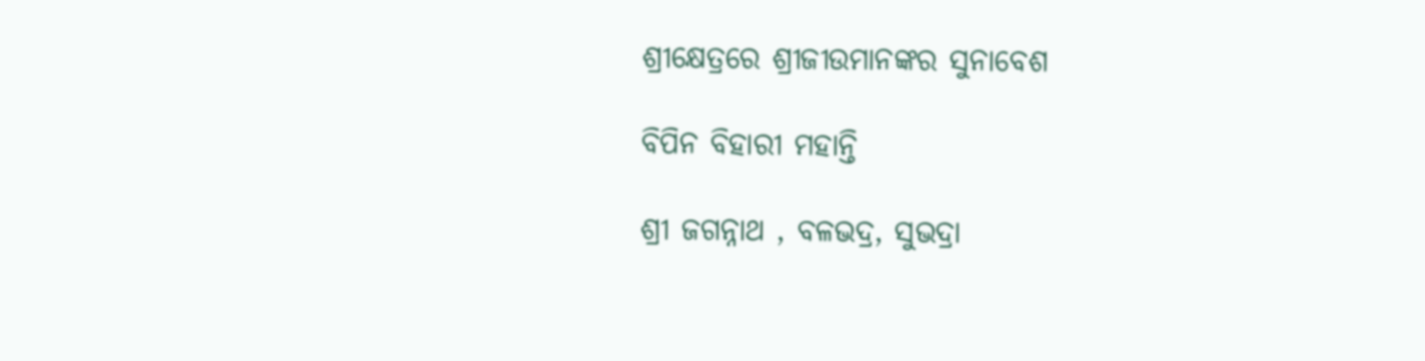ଶ୍ରୀକ୍ଷେତ୍ରରେ ଶ୍ରୀଜୀଉମାନଙ୍କର ସୁନାବେଶ

ବିପିନ ବିହାରୀ ମହାନ୍ତି

ଶ୍ରୀ ଜଗନ୍ନାଥ , ବଳଭଦ୍ର, ସୁଭଦ୍ରା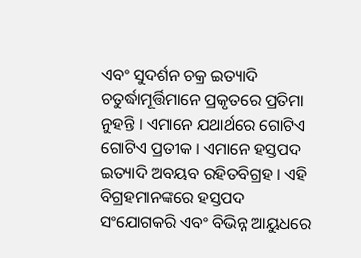ଏବଂ ସୁଦର୍ଶନ ଚକ୍ର ଇତ୍ୟାଦି ଚତୁର୍ଦ୍ଧାମୂର୍ତ୍ତିମାନେ ପ୍ରକୃତରେ ପ୍ରତିମା ନୁହନ୍ତି । ଏମାନେ ଯଥାର୍ଥରେ ଗୋଟିଏ ଗୋଟିଏ ପ୍ରତୀକ । ଏମାନେ ହସ୍ତପଦ ଇତ୍ୟାଦି ଅବୟବ ରହିତବିଗ୍ରହ । ଏହି ବିଗ୍ରହମାନଙ୍କରେ ହସ୍ତପଦ ସଂଯୋଗକରି ଏବଂ ବିଭିନ୍ନ ଆୟୁଧରେ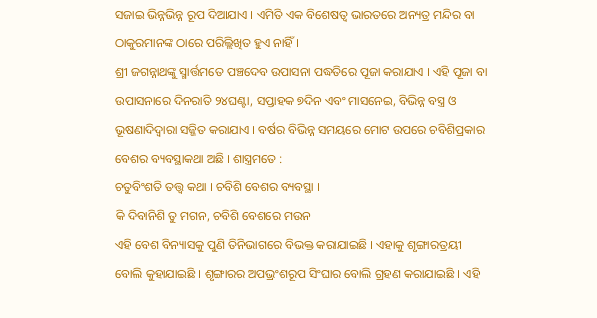ସଜାଇ ଭିନ୍ନଭିନ୍ନ ରୂପ ଦିଆଯାଏ । ଏମିତି ଏକ ବିଶେଷତ୍ୱ ଭାରତରେ ଅନ୍ୟତ୍ର ମନ୍ଦିର ବା ଠାକୁରମାନଙ୍କ ଠାରେ ପରିଲ୍ଲିଖିତ ହୁଏ ନାହିଁ ।
ଶ୍ରୀ ଜଗନ୍ନାଥଙ୍କୁ ସ୍ମାର୍ତ୍ତମତେ ପଞ୍ଚଦେବ ଉପାସନା ପଦ୍ଧତିରେ ପୂଜା କରାଯାଏ । ଏହି ପୂଜା ବା ଉପାସନାରେ ଦିନରାତି ୨୪ଘଣ୍ଟା, ସପ୍ତାହକ ୭ଦିନ ଏବଂ ମାସନେଇ, ବିଭିନ୍ନ ବସ୍ତ୍ର ଓ ଭୂଷଣାଦିଦ୍ୱାରା ସଜ୍ଜିତ କରାଯାଏ । ବର୍ଷର ବିଭିନ୍ନ ସମୟରେ ମୋଟ ଉପରେ ଚବିଶିପ୍ରକାର ବେଶର ବ୍ୟବସ୍ଥାକଥା ଅଛି । ଶାସ୍ତ୍ରମତେ :
ଚତୁବିଂଶତି ତତ୍ତ୍ୱ କଥା । ଚବିଶି ବେଶର ବ୍ୟବସ୍ଥା ।
କି ଦିବାନିଶି ତୁ ମଗନ, ଚବିଶି ବେଶରେ ମଉନ
ଏହି ବେଶ ବିନ୍ୟାସକୁ ପୁଣି ତିନିଭାଗରେ ବିଭକ୍ତ କରାଯାଇଛି । ଏହାକୁ ଶୃଙ୍ଗାରତ୍ରୟୀ ବୋଲି କୁହାଯାଇଛି । ଶୃଙ୍ଗାରର ଅପଭ୍ରଂଶରୂପ ସିଂଘାର ବୋଲି ଗ୍ରହଣ କରାଯାଇଛି । ଏହି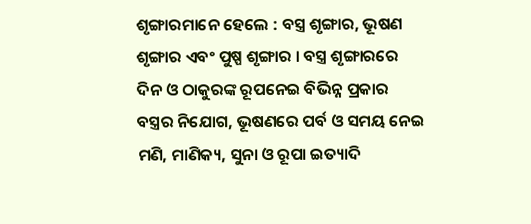ଶୃଙ୍ଗାରମାନେ ହେଲେ : ବସ୍ତ୍ର ଶୃଙ୍ଗାର, ଭୂଷଣ ଶୃଙ୍ଗାର ଏବଂ ପୁଷ୍ପ ଶୃଙ୍ଗାର । ବସ୍ତ୍ର ଶୃଙ୍ଗାରରେ ଦିନ ଓ ଠାକୁରଙ୍କ ରୂପନେଇ ବିଭିନ୍ନ ପ୍ରକାର ବସ୍ତ୍ରର ନିଯୋଗ, ଭୂଷଣରେ ପର୍ବ ଓ ସମୟ ନେଇ ମଣି, ମାଣିକ୍ୟ, ସୁନା ଓ ରୂପା ଇତ୍ୟାଦି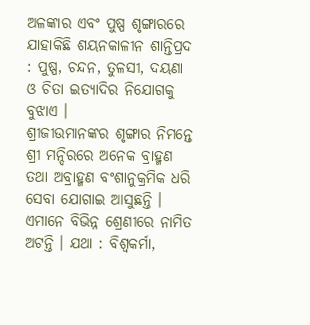ଅଳଙ୍କାର ଏବଂ ପୁଷ୍ପ ଶୃଙ୍ଗାରରେ ଯାହାକିଛି ଶୟନକାଳୀନ ଶାନ୍ତିପ୍ରଦ : ପୁଷ୍ପ, ଚନ୍ଦନ, ତୁଳସୀ, ଦୟଣା ଓ ଚିତା ଇତ୍ୟାଦିର ନିଯୋଗକୁ ବୁଝାଏ ।
ଶ୍ରୀଜୀଉମାନଙ୍କର ଶୃଙ୍ଗାର ନିମନ୍ତେ ଶ୍ରୀ ମନ୍ଦିରରେ ଅନେକ ବ୍ରାହ୍ମଣ ତଥା ଅବ୍ରାହ୍ମଣ ବଂଶାନୁକ୍ରମିକ ଧରି ସେବା ଯୋଗାଇ ଆସୁଛନ୍ତି । ଏମାନେ ବିଭିନ୍ନ ଶ୍ରେଣୀରେ ନାମିତ ଅଟନ୍ତି । ଯଥା : ବିଶ୍ୱକର୍ମା,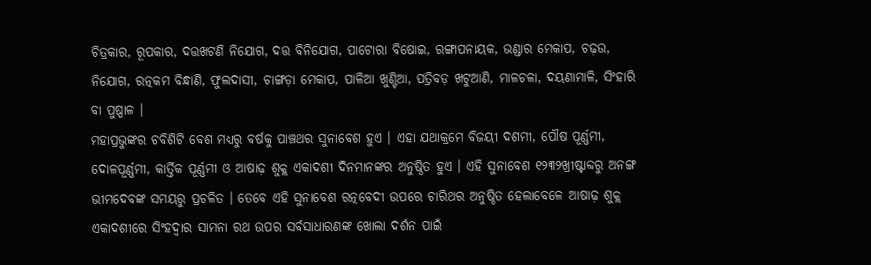ଚିତ୍ରକାର, ରୂପକାର, ଦତ୍ତଖଟଣି ନିଯୋଗ, ଦତ୍ତ ବିନିଯୋଗ, ପାଟୋରା ବିଷୋଇ, ରଙ୍ଗାପନାୟକ, ଭଣ୍ଡାର ମେକାପ, ଚଢ଼ଉ, ନିଯୋଗ, ରତ୍ନକମ ବିନ୍ଧାଣି, ଫୁଲଦାସୀ, ଚାଙ୍ଗଡ଼ା ମେକାପ, ପାଳିଆ ଖୁଣ୍ଟିଆ, ପତ୍ରିବଡ଼ ଖଟୁଆଣି, ମାଳଚଳା, ଦୟଣାମାଳି, ସିଂହାରି ବା ପୁଷ୍ପାଳ ।
ମହାପ୍ରଭୁଙ୍କର ଚବିଶିଟି ବେଶ ମଧ୍ୟରୁ ବର୍ଷକୁ ପାଞ୍ଚଥର ସୁନାବେଶ ହୁଏ । ଏହା ଯଥାକ୍ରମେ ବିଜୟୀ ଦଶମୀ, ପୌଷ ପୂର୍ଣ୍ଣମୀ, ଦୋଳପୂର୍ଣ୍ଣମୀ, କାର୍ତ୍ତିକ ପୂର୍ଣ୍ଣମୀ ଓ ଆଷାଢ଼ ଶୁକ୍ଲ ଏକାଦଶୀ ଦିନମାନଙ୍କର ଅନୁଷ୍ଠିତ ହୁଏ । ଏହି ସୁନାବେଶ ୧୨୩୨ଖ୍ରୀଷ୍ଟାବ୍ଦରୁ ଅନଙ୍ଗ ଭୀମଦେବଙ୍କ ସମୟରୁ ପ୍ରଚଳିତ । ତେବେ ଏହି ସୁନାବେଶ ରତ୍ନବେଦୀ ଉପରେ ଚାରିଥର ଅନୁଷ୍ଠିତ ହେଲାବେଳେ ଆଷାଢ଼ ଶୁକ୍ଲ ଏକାଦଶୀରେ ସିଂହଦ୍ୱାର ସାମନା ରଥ ଉପର ସର୍ବସାଧାରଣଙ୍କ ଖୋଲା ଦର୍ଶନ ପାଇଁ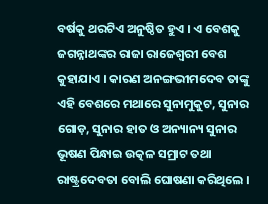ବର୍ଷକୁ ଥରଟିଏ ଅନୁଷ୍ଠିତ ହୁଏ । ଏ ବେଶକୁ ଜଗନ୍ନାଥଙ୍କର ରାଜା ରାଜେଶ୍ୱରୀ ବେଶ କୁହାଯାଏ । କାରଣ ଅନଙ୍ଗଭୀମଦେବ ତାଙ୍କୁ ଏହି ବେଶରେ ମଥାରେ ସୁନାମୁକୁଟ, ସୁନାର ଗୋଡ଼, ସୁନାର ହାତ ଓ ଅନ୍ୟାନ୍ୟ ସୁନାର ଭୂଷଣ ପିନ୍ଧାଇ ଉତ୍କଳ ସମ୍ରାଟ ତଥା ରାଷ୍ଟ୍ରଦେବତା ବୋଲି ଘୋଷଣା କରିଥିଲେ ।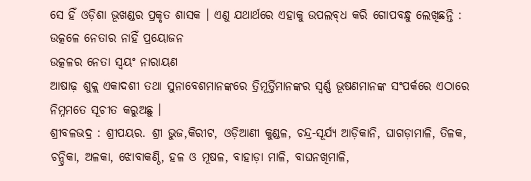ସେ ହିଁ ଓଡ଼ିଶା ଭୂଖଣ୍ଡର ପ୍ରକୃତ ଶାସକ । ଏଣୁ ଯଥାର୍ଥରେ ଏହାକୁ ଉପଲବ୍‌ଧ କରି ଗୋପବନ୍ଧୁ ଲେଖିଛନ୍ତି :
ଉତ୍କଳେ ନେତାର ନାହିଁ ପ୍ରୟୋଜନ
ଉତ୍କଳର ନେତା ସ୍ୱୟଂ ନାରାୟଣ
ଆଷାଢ଼ ଶୁକ୍ଲ ଏକାଦଶୀ ତଥା ସୁନାବେଶମାନଙ୍କରେ ତ୍ରିମୂର୍ତ୍ତିମାନଙ୍କର ସ୍ୱର୍ଣ୍ଣ ଭୂଷଣମାନଙ୍କ ସଂପର୍କରେ ଏଠାରେ ନିମ୍ନମତେ ସୂଚୀତ କରୁଅଛୁ ।
ଶ୍ରୀବଳଭଦ୍ର : ଶ୍ରୀପୟର. ଶ୍ରୀ ଭୁଜ,କିରୀଟ, ଓଡ଼ିଆଣୀ କୁଣ୍ଡଳ, ଚନ୍ଦ୍ର-ସୂର୍ଯ୍ୟ ଆଡ଼ିକାନି, ଘାଗଡ଼ାମାଳି, ତିଳକ, ଚନ୍ଦ୍ରିକା, ଅଳକା, ଝୋବାକଣ୍ଠି, ହଳ ଓ ମୂଷଳ, ବାହାଡ଼ା ମାଳି, ବାଘନଖିମାଳି,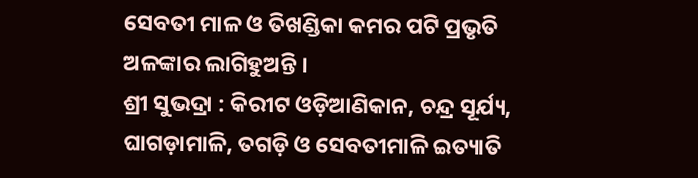ସେବତୀ ମାଳ ଓ ତିଖଣ୍ଡିକା କମର ପଟି ପ୍ରଭୃତି ଅଳଙ୍କାର ଲାଗିହୁଅନ୍ତି ।
ଶ୍ରୀ ସୁଭଦ୍ରା : କିରୀଟ ଓଡ଼ିଆଣିକାନ, ଚନ୍ଦ୍ର ସୂର୍ଯ୍ୟ, ଘାଗଡ଼ାମାଳି, ତଗଡ଼ି ଓ ସେବତୀମାଳି ଇତ୍ୟାତି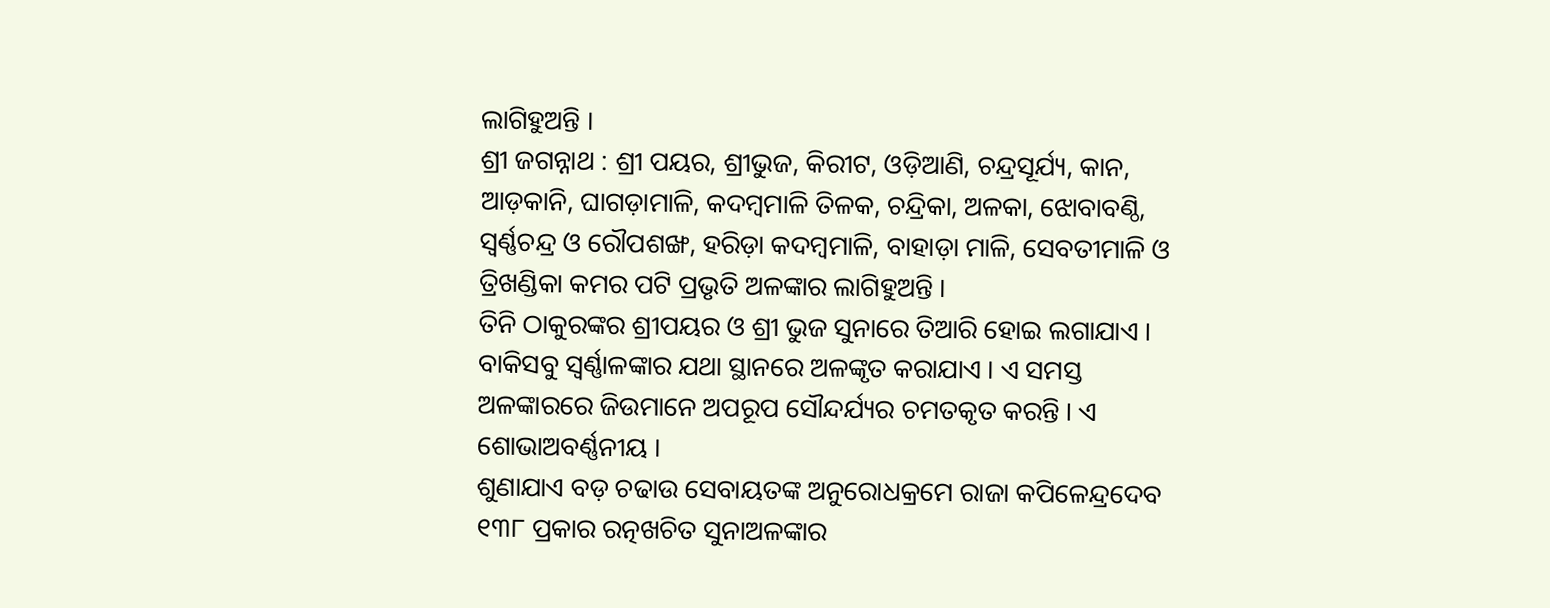ଲାଗିହୁଅନ୍ତି ।
ଶ୍ରୀ ଜଗନ୍ନାଥ : ଶ୍ରୀ ପୟର, ଶ୍ରୀଭୁଜ, କିରୀଟ, ଓଡ଼ିଆଣି, ଚନ୍ଦ୍ରସୂର୍ଯ୍ୟ, କାନ, ଆଡ଼କାନି, ଘାଗଡ଼ାମାଳି, କଦମ୍ବମାଳି ତିଳକ, ଚନ୍ଦ୍ରିକା, ଅଳକା, ଝୋବାବଣ୍ଠି, ସ୍ୱର୍ଣ୍ଣଚନ୍ଦ୍ର ଓ ରୌପଶଙ୍ଖ, ହରିଡ଼ା କଦମ୍ବମାଳି, ବାହାଡ଼ା ମାଳି, ସେବତୀମାଳି ଓ ତ୍ରିଖଣ୍ଡିକା କମର ପଟି ପ୍ରଭୃତି ଅଳଙ୍କାର ଲାଗିହୁଅନ୍ତି ।
ତିନି ଠାକୁରଙ୍କର ଶ୍ରୀପୟର ଓ ଶ୍ରୀ ଭୁଜ ସୁନାରେ ତିଆରି ହୋଇ ଲଗାଯାଏ । ବାକିସବୁ ସ୍ୱର୍ଣ୍ଣାଳଙ୍କାର ଯଥା ସ୍ଥାନରେ ଅଳଙ୍କୃତ କରାଯାଏ । ଏ ସମସ୍ତ ଅଳଙ୍କାରରେ ଜିଉମାନେ ଅପରୂପ ସୌନ୍ଦର୍ଯ୍ୟର ଚମତକୃତ କରନ୍ତି । ଏ ଶୋଭାଅବର୍ଣ୍ଣନୀୟ ।
ଶୁଣାଯାଏ ବଡ଼ ଚଢାଉ ସେବାୟତଙ୍କ ଅନୁରୋଧକ୍ରମେ ରାଜା କପିଳେନ୍ଦ୍ରଦେବ ୧୩୮ ପ୍ରକାର ରତ୍ନଖଚିତ ସୁନାଅଳଙ୍କାର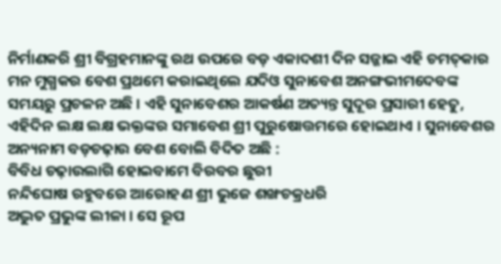ନିର୍ମାଣକରି ଶ୍ରୀ ବିଗ୍ରହମାନଙ୍କୁ ରଥ ଉପରେ ବଡ଼ ଏକାଦଶୀ ଦିନ ସଜ୍ଜାଇ ଏହି ଚମତ୍‌କାର ମନ ମୁଗ୍ଧକର ବେଶ ପ୍ରଥମେ କରାଇଥିଲେ ଯଦିଓ ସୁନାବେଶ ଅନଙ୍ଗଭୀମଦେବଙ୍କ ସମୟରୁ ପ୍ରଚଳନ ଅଛି । ଏହି ସୁନାବେଶର ଆକର୍ଷଣ ଅତ୍ୟନ୍ତ ସୁଦୂର ପ୍ରସାରୀ ହେତୁ, ଏହିଦିନ ଲକ୍ଷ ଲକ୍ଷ ଭକ୍ତଙ୍କର ସମାବେଶ ଶ୍ରୀ ପୁରୁଷୋତ୍ତମରେ ହୋଇଥାଏ । ସୁନାବେଶର ଅନ୍ୟନାମ ବଡ଼ଚଢ଼ାଉ ବେଶ ବୋଲି ବିଦିତ ଅଛି :
ବିବିଧ ଚଢ଼ାଉଲାଗି ହୋଇବାମେ ବିରବର ଛୁରୀ
ନନ୍ଦିଘୋଷ ରହୁବରେ ଆରୋହଣ ଶ୍ରୀ ଭୁଜେ ଶଙ୍ଖଚକ୍ରଧରି
ଅଦ୍ଭୁତ ପ୍ରଭୁଙ୍କ ଲୀଳା । ସେ ରୂପ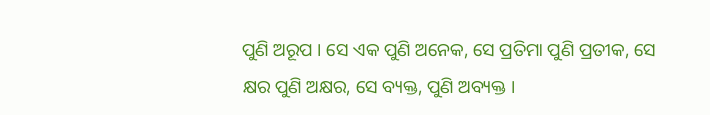ପୁଣି ଅରୂପ । ସେ ଏକ ପୁଣି ଅନେକ, ସେ ପ୍ରତିମା ପୁଣି ପ୍ରତୀକ, ସେ କ୍ଷର ପୁଣି ଅକ୍ଷର, ସେ ବ୍ୟକ୍ତ, ପୁଣି ଅବ୍ୟକ୍ତ ।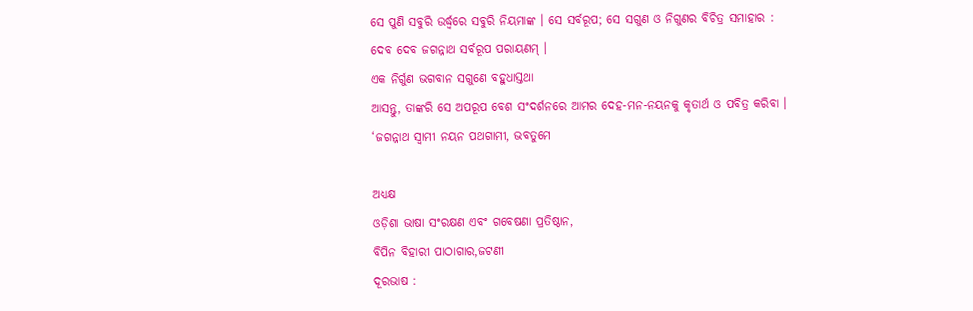ସେ ପୁଣି ସବୁରି ଉର୍ଦ୍ଧ୍ୱରେ ସବୁରି ନିୟମାଙ୍କ । ସେ ସର୍ବରୂପ; ସେ ସଗୁଣ ଓ ନିଗୁଣର ବିଚିତ୍ର ସମାହାର :
ଦେବ ଦେବ ଜଗନ୍ନାଥ ସର୍ବରୂପ ପରାୟଣମ୍ ।
ଏକ ନିର୍ଗୁଣ ଭଗବାନ ସଗୁଣେ ବହୁଧାସ୍ତଥା
ଆସନ୍ତୁ, ତାଙ୍କରି ସେ ଅପରୂପ ବେଶ ସଂଦର୍ଶନରେ ଆମର ଦେହ-ମନ-ନୟନକୁ କୃତାର୍ଥ ଓ ପବିତ୍ର କରିବା ।
‘ଜଗନ୍ନାଥ ସ୍ୱାମୀ ନୟନ ପଥଗାମୀ, ଭବତୁମେ

ଅଧ୍ୟକ୍ଷ
ଓଡ଼ିଶା ଭାଷା ସଂରକ୍ଷଣ ଏବଂ ଗବେଷଣା ପ୍ରତିଷ୍ଠାନ,
ବିପିନ ବିହାରୀ ପାଠାଗାର,ଜଟଣୀ
ଦୂରଭାଷ :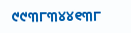୯୯୩୮୩୪୪୧୩୮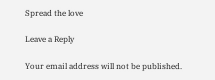Spread the love

Leave a Reply

Your email address will not be published.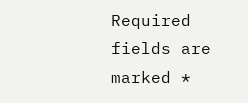Required fields are marked *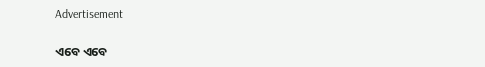Advertisement

ଏବେ ଏବେ